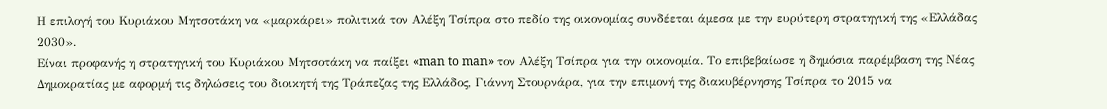Η επιλογή του Κυριάκου Μητσοτάκη να «μαρκάρει» πολιτικά τον Αλέξη Τσίπρα στο πεδίο της οικονομίας συνδέεται άμεσα με την ευρύτερη στρατηγική της «Ελλάδας 2030».
Είναι προφανής η στρατηγική του Κυριάκου Μητσοτάκη να παίξει «man to man» τον Αλέξη Τσίπρα για την οικονομία. Το επιβεβαίωσε η δημόσια παρέμβαση της Νέας Δημοκρατίας με αφορμή τις δηλώσεις του διοικητή της Τράπεζας της Ελλάδος, Γιάννη Στουρνάρα, για την επιμονή της διακυβέρνησης Τσίπρα το 2015 να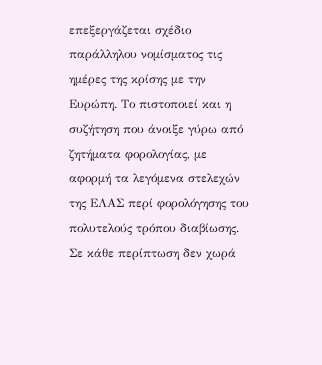επεξεργάζεται σχέδιο παράλληλου νομίσματος τις ημέρες της κρίσης με την Ευρώπη. Το πιστοποιεί και η συζήτηση που άνοιξε γύρω από ζητήματα φορολογίας, με αφορμή τα λεγόμενα στελεχών της ΕΛΑΣ περί φορολόγησης του πολυτελούς τρόπου διαβίωσης.
Σε κάθε περίπτωση δεν χωρά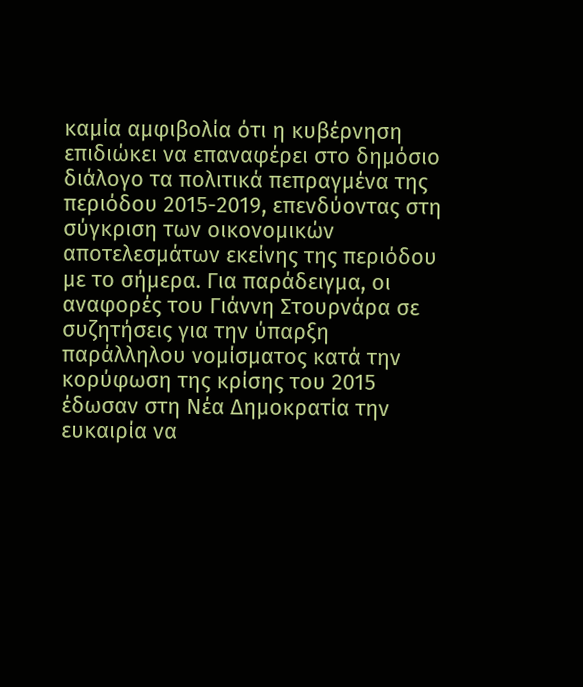καμία αμφιβολία ότι η κυβέρνηση επιδιώκει να επαναφέρει στο δημόσιο διάλογο τα πολιτικά πεπραγμένα της περιόδου 2015-2019, επενδύοντας στη σύγκριση των οικονομικών αποτελεσμάτων εκείνης της περιόδου με το σήμερα. Για παράδειγμα, οι αναφορές του Γιάννη Στουρνάρα σε συζητήσεις για την ύπαρξη παράλληλου νομίσματος κατά την κορύφωση της κρίσης του 2015 έδωσαν στη Νέα Δημοκρατία την ευκαιρία να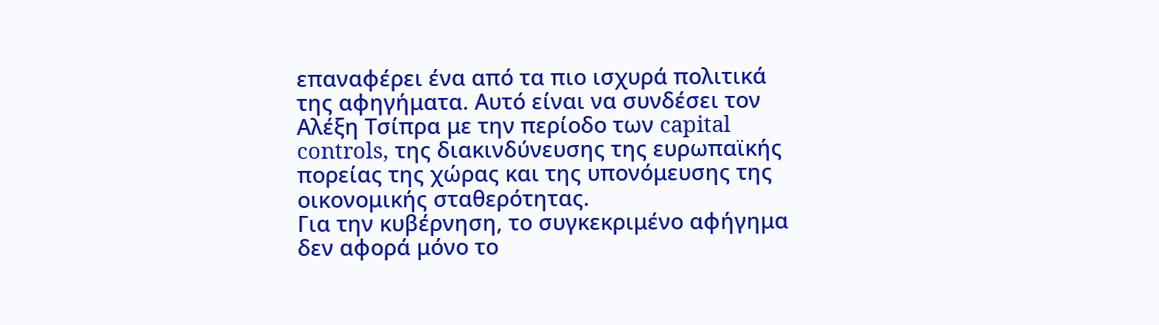επαναφέρει ένα από τα πιο ισχυρά πολιτικά της αφηγήματα. Αυτό είναι να συνδέσει τον Αλέξη Τσίπρα με την περίοδο των capital controls, της διακινδύνευσης της ευρωπαϊκής πορείας της χώρας και της υπονόμευσης της οικονομικής σταθερότητας.
Για την κυβέρνηση, το συγκεκριμένο αφήγημα δεν αφορά μόνο το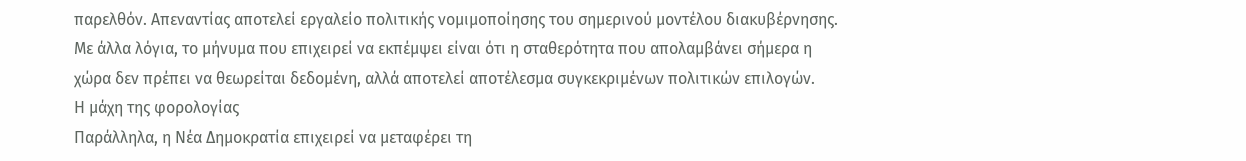παρελθόν. Απεναντίας αποτελεί εργαλείο πολιτικής νομιμοποίησης του σημερινού μοντέλου διακυβέρνησης. Με άλλα λόγια, το μήνυμα που επιχειρεί να εκπέμψει είναι ότι η σταθερότητα που απολαμβάνει σήμερα η χώρα δεν πρέπει να θεωρείται δεδομένη, αλλά αποτελεί αποτέλεσμα συγκεκριμένων πολιτικών επιλογών.
Η μάχη της φορολογίας
Παράλληλα, η Νέα Δημοκρατία επιχειρεί να μεταφέρει τη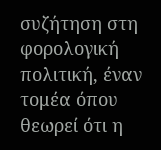συζήτηση στη φορολογική πολιτική, έναν τομέα όπου θεωρεί ότι η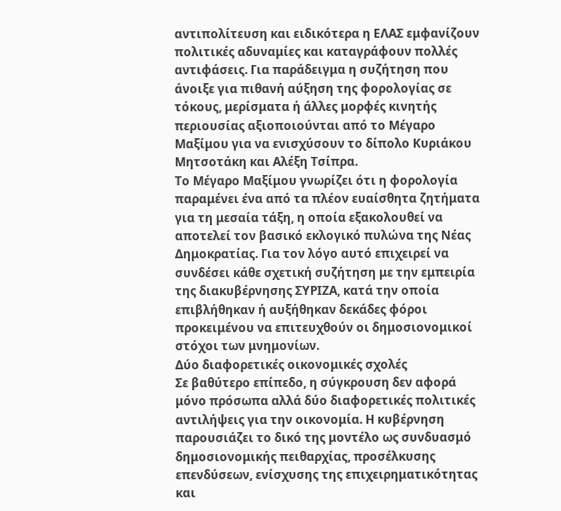αντιπολίτευση και ειδικότερα η ΕΛΑΣ εμφανίζουν πολιτικές αδυναμίες και καταγράφουν πολλές αντιφάσεις. Για παράδειγμα η συζήτηση που άνοιξε για πιθανή αύξηση της φορολογίας σε τόκους, μερίσματα ή άλλες μορφές κινητής περιουσίας αξιοποιούνται από το Μέγαρο Μαξίμου για να ενισχύσουν το δίπολο Κυριάκου Μητσοτάκη και Αλέξη Τσίπρα.
Το Μέγαρο Μαξίμου γνωρίζει ότι η φορολογία παραμένει ένα από τα πλέον ευαίσθητα ζητήματα για τη μεσαία τάξη, η οποία εξακολουθεί να αποτελεί τον βασικό εκλογικό πυλώνα της Νέας Δημοκρατίας. Για τον λόγο αυτό επιχειρεί να συνδέσει κάθε σχετική συζήτηση με την εμπειρία της διακυβέρνησης ΣΥΡΙΖΑ, κατά την οποία επιβλήθηκαν ή αυξήθηκαν δεκάδες φόροι προκειμένου να επιτευχθούν οι δημοσιονομικοί στόχοι των μνημονίων.
Δύο διαφορετικές οικονομικές σχολές
Σε βαθύτερο επίπεδο, η σύγκρουση δεν αφορά μόνο πρόσωπα αλλά δύο διαφορετικές πολιτικές αντιλήψεις για την οικονομία. Η κυβέρνηση παρουσιάζει το δικό της μοντέλο ως συνδυασμό δημοσιονομικής πειθαρχίας, προσέλκυσης επενδύσεων, ενίσχυσης της επιχειρηματικότητας και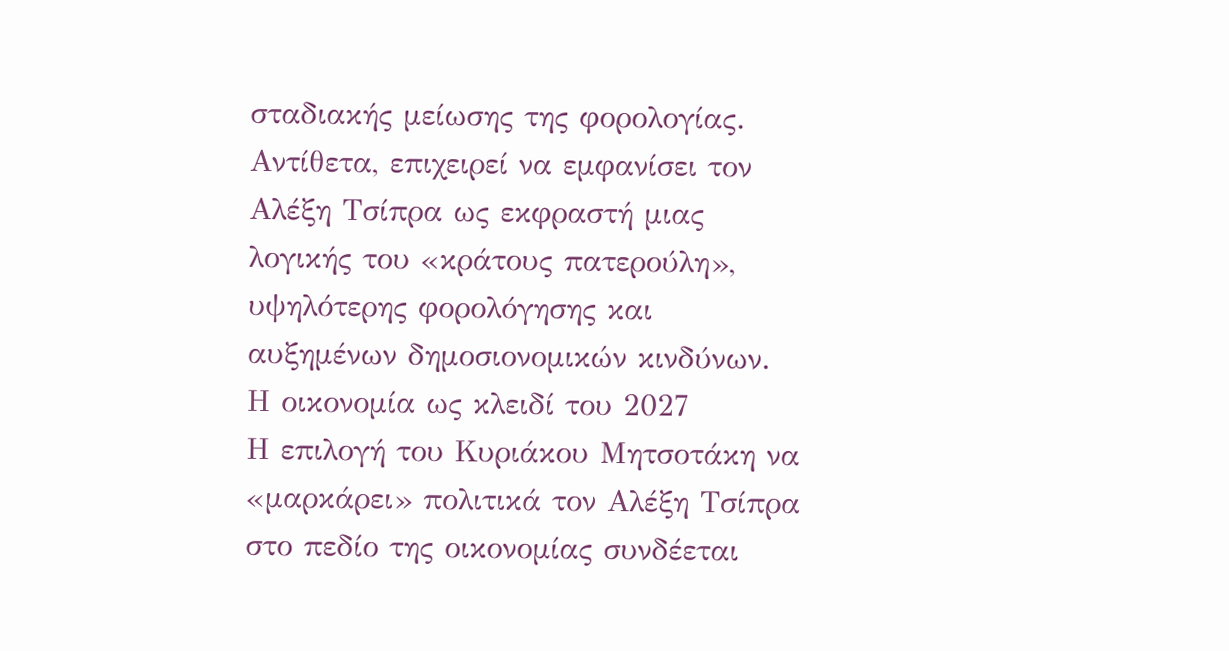σταδιακής μείωσης της φορολογίας. Αντίθετα, επιχειρεί να εμφανίσει τον Αλέξη Τσίπρα ως εκφραστή μιας λογικής του «κράτους πατερούλη», υψηλότερης φορολόγησης και αυξημένων δημοσιονομικών κινδύνων.
Η οικονομία ως κλειδί του 2027
Η επιλογή του Κυριάκου Μητσοτάκη να «μαρκάρει» πολιτικά τον Αλέξη Τσίπρα στο πεδίο της οικονομίας συνδέεται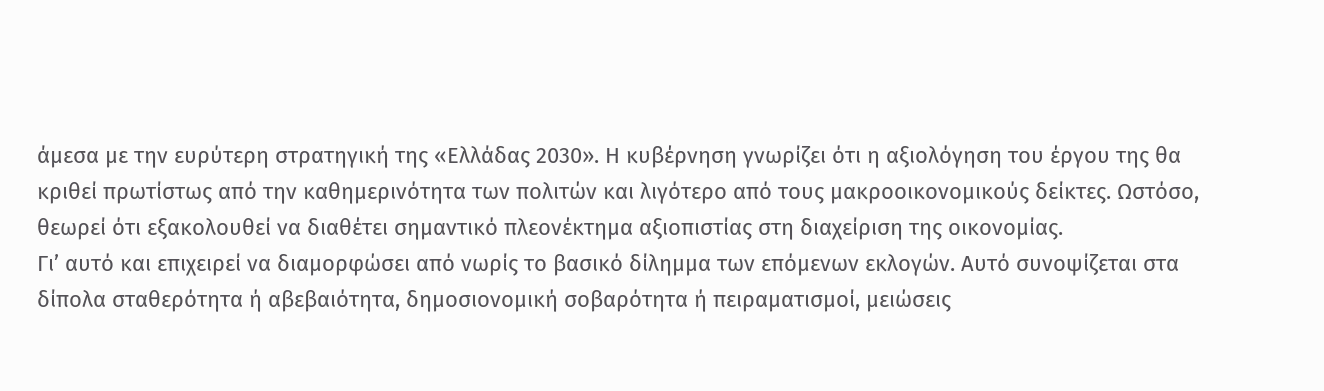άμεσα με την ευρύτερη στρατηγική της «Ελλάδας 2030». Η κυβέρνηση γνωρίζει ότι η αξιολόγηση του έργου της θα κριθεί πρωτίστως από την καθημερινότητα των πολιτών και λιγότερο από τους μακροοικονομικούς δείκτες. Ωστόσο, θεωρεί ότι εξακολουθεί να διαθέτει σημαντικό πλεονέκτημα αξιοπιστίας στη διαχείριση της οικονομίας.
Γι’ αυτό και επιχειρεί να διαμορφώσει από νωρίς το βασικό δίλημμα των επόμενων εκλογών. Αυτό συνοψίζεται στα δίπολα σταθερότητα ή αβεβαιότητα, δημοσιονομική σοβαρότητα ή πειραματισμοί, μειώσεις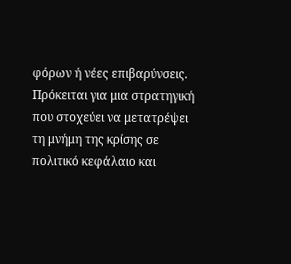φόρων ή νέες επιβαρύνσεις. Πρόκειται για μια στρατηγική που στοχεύει να μετατρέψει τη μνήμη της κρίσης σε πολιτικό κεφάλαιο και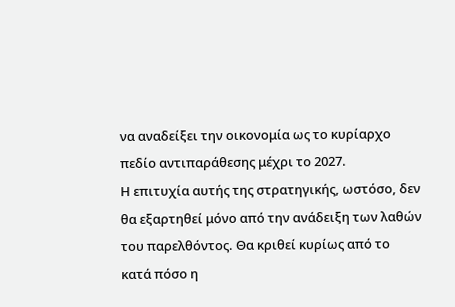να αναδείξει την οικονομία ως το κυρίαρχο πεδίο αντιπαράθεσης μέχρι το 2027.
Η επιτυχία αυτής της στρατηγικής, ωστόσο, δεν θα εξαρτηθεί μόνο από την ανάδειξη των λαθών του παρελθόντος. Θα κριθεί κυρίως από το κατά πόσο η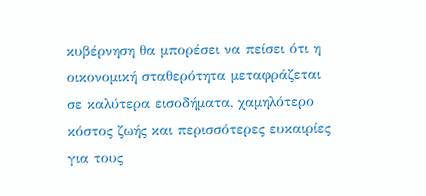κυβέρνηση θα μπορέσει να πείσει ότι η οικονομική σταθερότητα μεταφράζεται σε καλύτερα εισοδήματα, χαμηλότερο κόστος ζωής και περισσότερες ευκαιρίες για τους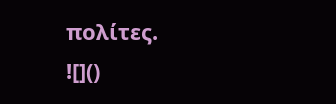πολίτες.
![]()